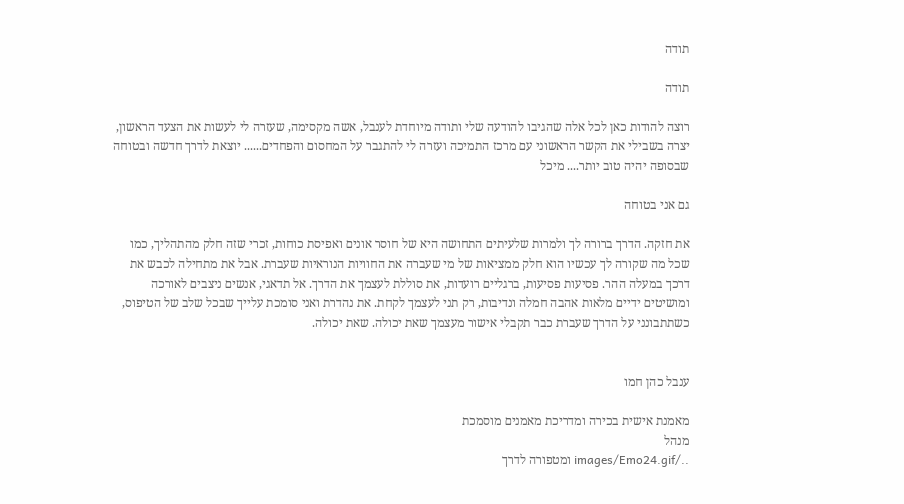תודה

תודה

רוצה להודות כאן לכל אלה שהגיבו להודעה שלי ותודה מיוחדת לענבל, אשה מקסימה, שעזרה לי לעשות את הצעד הראשון, יצרה בשבילי את הקשר הראשוני עם מרכז התמיכה ועזרה לי להתגבר על המחסום והפחדים...... יוצאת לדרך חדשה ובטוחה שבסופה יהיה טוב יותר.... מיכל

גם אני בטוחה

את חזקה. הדרך ברורה לך ולמרות שלעיתים התחושה היא של חוסר אונים ואפיסת כוחות, זכרי שזה חלק מהתהליך, כמו שכל מה שקורה לך עכשיו הוא חלק ממציאות של מי שעברה את החוויות הנוראיות שעברת. אבל את מתחילה לכבש את דרכך במעלה ההר. פסיעות פסיעות, ברגליים רועדות, את סוללת לעצמך את הדרך. אל תדאגי, אנשים ניצבים לאורכה ומושיטים ידיים מלאות אהבה חמלה ונדיבות, רק תני לעצמך לקחת. את נהדרת ואני סומכת עלייך שבכל שלב של הטיפוס, כשתתבונני על הדרך שעברת כבר תקבלי אישור מעצמך שאת יכולה. שאת יכולה.


ענבל כהן חמו

מאמנת אישית בכירה ומדריכת מאמנים מוסמכת
מנהל
../images/Emo24.gif ומטפורה לדרך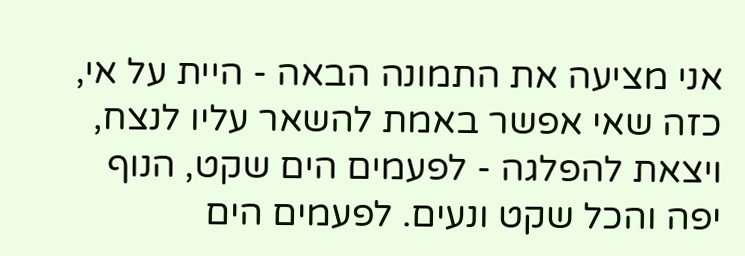אני מציעה את התמונה הבאה - היית על אי, כזה שאי אפשר באמת להשאר עליו לנצח, ויצאת להפלגה - לפעמים הים שקט, הנוף יפה והכל שקט ונעים. לפעמים הים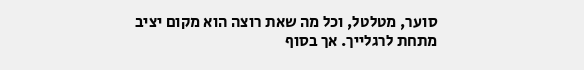סוער, מטלטל, וכל מה שאת רוצה הוא מקום יציב מתחת לרגלייך. אך בסוף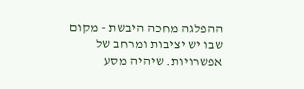ההפלגה מחכה היבשת - מקום שבו יש יציבות ומרחב של אפשרויות. שיהיה מסע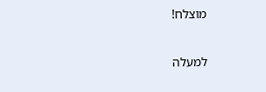מוצלח!

למעלה